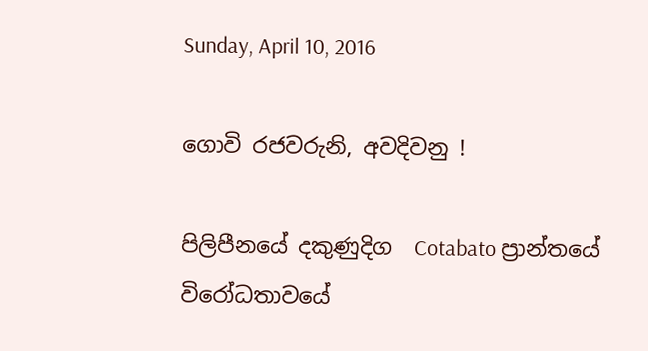Sunday, April 10, 2016

ගොවි රජවරුනි, අවදිවනු !

පිලිපීනයේ දකුණුදිග  Cotabato ප්‍රාන්තයේ විරෝධතාවයේ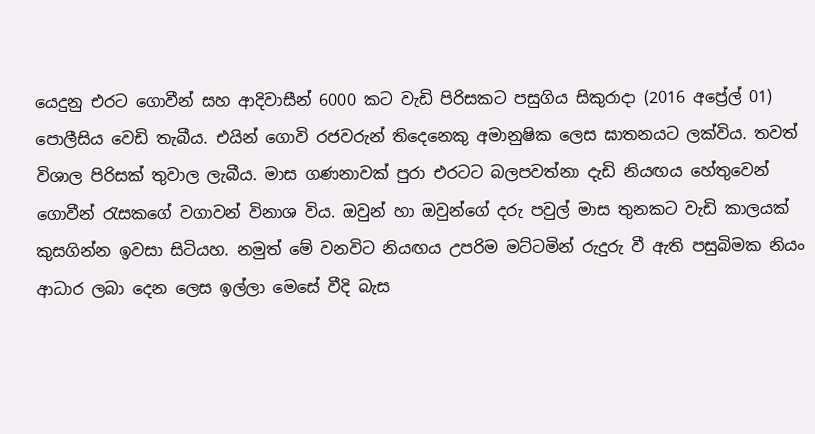යෙදුනු එරට ගොවීන් සහ ආදිවාසීන් 6000 කට වැඩි පිරිසකට පසුගිය සිකුරාදා (2016 අප්‍රේල් 01) පොලීසිය වෙඩි තැබීය. එයින් ගොවි රජවරුන් තිදෙනෙකු අමානුෂික ලෙස ඝාතනයට ලක්විය. තවත් විශාල පිරිසක් තුවාල ලැබීය. මාස ගණනාවක් පුරා එරටට බලපවත්නා දැඩි නියඟය හේතුවෙන් ගොවීන් රැසකගේ වගාවන් විනාශ විය. ඔවුන් හා ඔවුන්ගේ දරු පවුල් මාස තුනකට වැඩි කාලයක් කුසගින්න ඉවසා සිටියහ. නමුත් මේ වනවිට නියඟය උපරිම මට්ටමින් රුදුරු වී ඇති පසුබිමක නියං ආධාර ලබා දෙන ලෙස ඉල්ලා මෙසේ වීදි බැස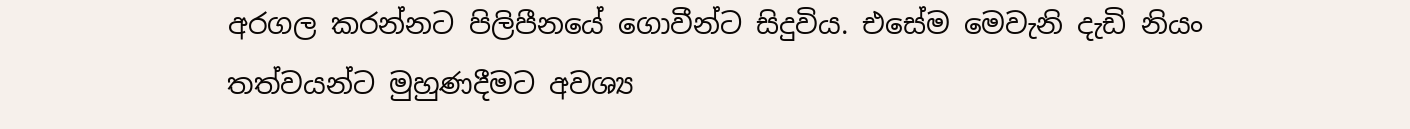අරගල කරන්නට පිලිපීනයේ ගොවීන්ට සිදුවිය. එසේම මෙවැනි දැඩි නියං තත්වයන්ට මුහුණදීමට අවශ්‍ය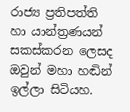රාජ්‍ය ප්‍රතිපත්ති හා යාන්ත්‍රණයන් සකස්කරන ලෙසද ඔවුන් මහා හඬින් ඉල්ලා සිටියහ.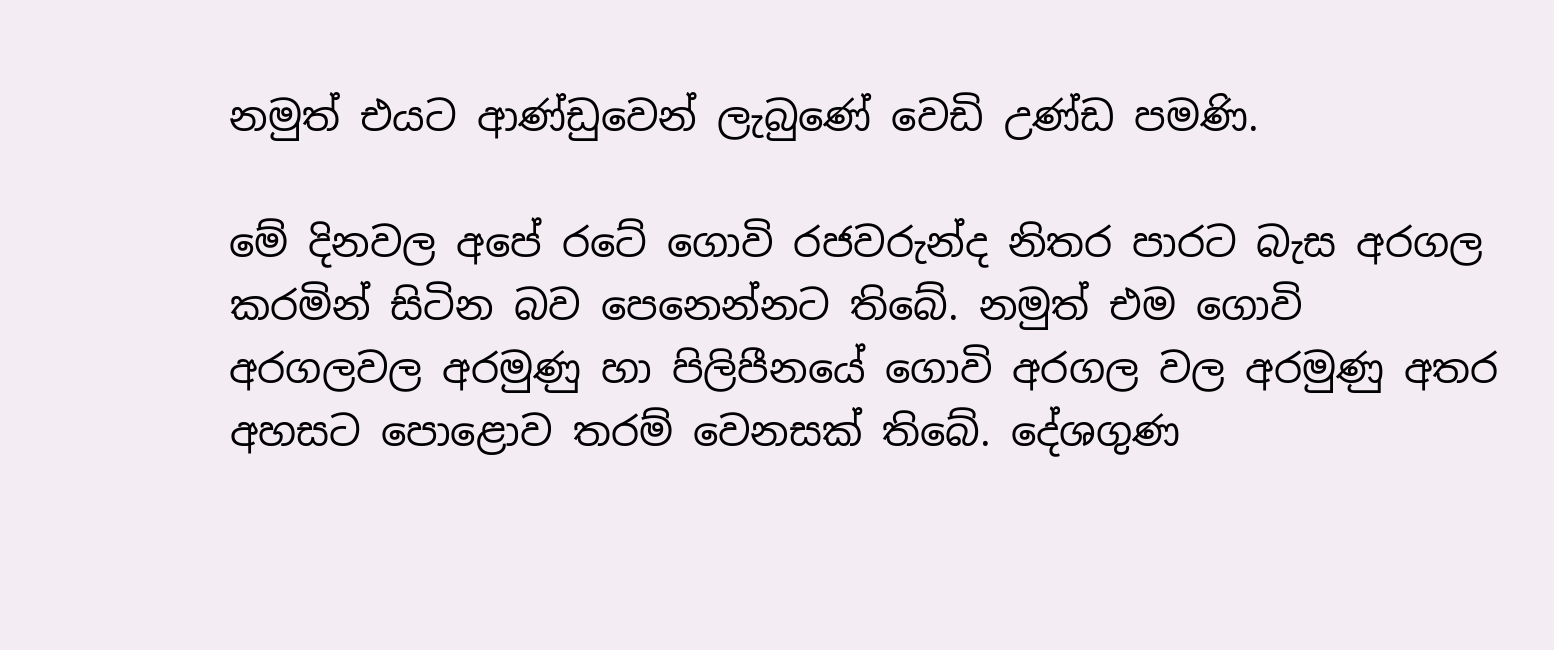නමුත් එයට ආණ්ඩුවෙන් ලැබුණේ වෙඩි උණ්ඩ පමණි.

මේ දිනවල අපේ රටේ ගොවි රජවරුන්ද නිතර පාරට බැස අරගල කරමින් සිටින බව පෙනෙන්නට තිබේ. නමුත් එම ගොවි අරගලවල අරමුණු හා පිලිපීනයේ ගොවි අරගල වල අරමුණු අතර අහසට පොළොව තරම් වෙනසක් තිබේ. දේශගුණ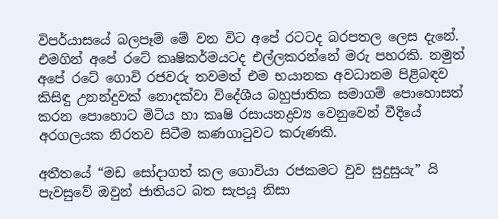විපර්යාසයේ බලපෑම් මේ වන විට අපේ රටටද බරපතල ලෙස දැනේ. එමගින් අපේ රටේ කෘෂිකර්මයටද එල්ලකරන්නේ මරු පහරකි. නමුත් අපේ රටේ ගොවි රජවරු තවමත් එම භයානක අවධානම පිළිබඳව කිසිඳු උනන්දුවක් නොදක්වා විදේශීය බහුජාතික සමාගම් පොහොසත් කරන පොහොට මිටිය හා කෘෂි රසායනද්‍රව්‍ය වෙනුවෙන් වීදියේ අරගලයක නිරතව සිටීම කණගාටුවට කරුණකි.

අතීතයේ “මඩ සෝදාගත් කල ගොවියා රජකමට වුව සුදුසුයැ” යි පැවසුවේ ඔවුන් ජාතියට බත සැපයූ නිසා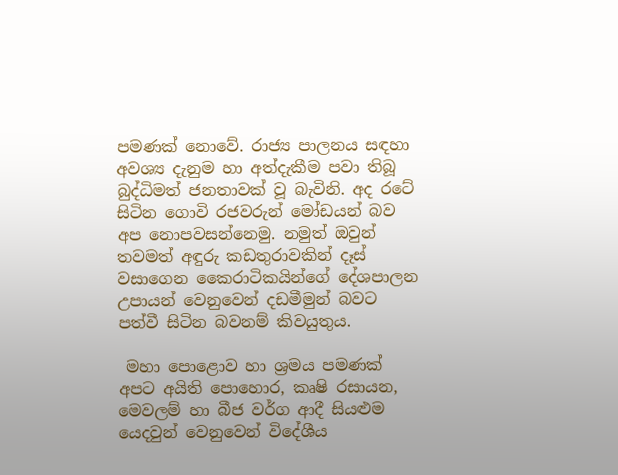පමණක් නොවේ. රාජ්‍ය පාලනය සඳහා අවශ්‍ය දැනුම හා අත්දැකීම පවා තිබූ බුද්ධිමත් ජනතාවක් වූ බැවිනි. අද රටේ සිටින ගොවි රජවරුන් මෝඩයන් බව අප නොපවසන්නෙමු. නමුත් ඔවුන් තවමත් අඳුරු කඩතුරාවකින් දෑස් වසාගෙන කෛරාටිකයින්ගේ දේශපාලන උපායන් වෙනුවෙන් දඩමීමුන් බවට පත්වී සිටින බවනම් කිවයුතුය.

 මහා පොළොව හා ශ්‍රමය පමණක් අපට අයිති පොහොර, කෘෂි රසායන, මෙවලම් හා බීජ වර්ග ආදී සියළුම යෙදවුන් වෙනුවෙන් විදේශීය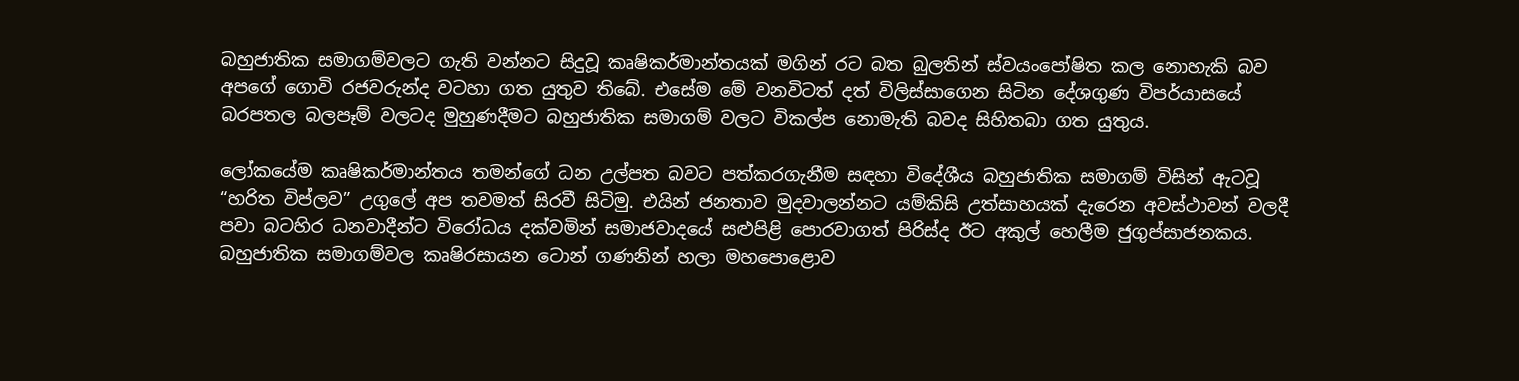බහුජාතික සමාගම්වලට ගැති වන්නට සිදුවූ කෘෂිකර්මාන්තයක් මගින් රට බත බුලතින් ස්වයංපෝෂිත කල නොහැකි බව අපගේ ගොවි රජවරුන්ද වටහා ගත යුතුව තිබේ. එසේම මේ වනවිටත් දත් විලිස්සාගෙන සිටින දේශගුණ විපර්යාසයේ බරපතල බලපෑම් වලටද මුහුණදීමට බහුජාතික සමාගම් වලට විකල්ප නොමැති බවද සිහිතබා ගත යුතුය.

ලෝකයේම කෘෂිකර්මාන්තය තමන්ගේ ධන උල්පත බවට පත්කරගැනීම සඳහා විදේශීය බහුජාතික සමාගම් විසින් ඇටවූ “හරිත විප්ලව” උගුලේ අප තවමත් සිරවී සිටිමු. එයින් ජනතාව මුදවාලන්නට යම්කිසි උත්සාහයක් දැරෙන අවස්ථාවන් වලදී පවා බටහිර ධනවාදීන්ට විරෝධය දක්වමින් සමාජවාදයේ සළුපිළි පොරවාගත් පිරිස්ද ඊට අකුල් හෙලීම ජුගුප්සාජනකය. බහුජාතික සමාගම්වල කෘෂිරසායන ටොන් ගණනින් හලා මහපොළොව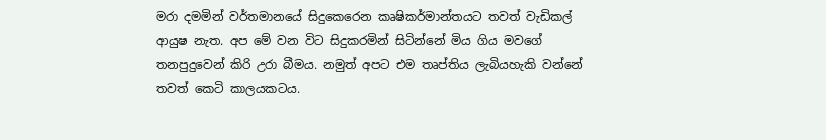මරා දමමින් වර්තමානයේ සිදුකෙරෙන කෘෂිකර්මාන්තයට තවත් වැඩිකල් ආයුෂ නැත. අප මේ වන විට සිදුකරමින් සිටින්නේ මිය ගිය මවගේ තනපුදුවෙන් කිරි උරා බීමය. නමුත් අපට එම තෘප්තිය ලැබියහැකි වන්නේ තවත් කෙටි කාලයකටය.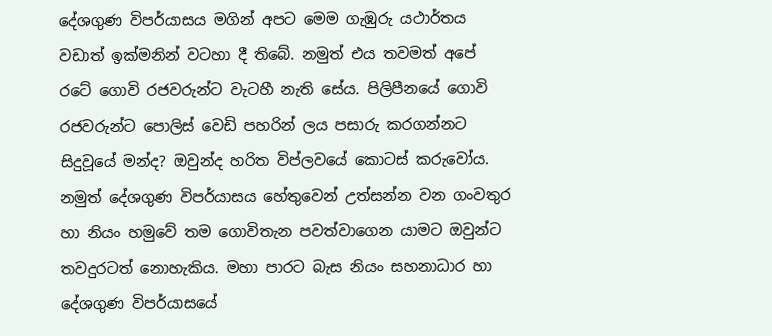දේශගුණ විපර්යාසය මගින් අපට මෙම ගැඹුරු යථාර්තය වඩාත් ඉක්මනින් වටහා දී තිබේ. නමුත් එය තවමත් අපේ රටේ ගොවි රජවරුන්ට වැටහී නැති සේය. පිලිපීනයේ ගොවි රජවරුන්ට පොලිස් වෙඩි පහරින් ලය පසාරු කරගන්නට සිදුවූයේ මන්ද? ඔවුන්ද හරිත විප්ලවයේ කොටස් කරුවෝය. නමුත් දේශගුණ විපර්යාසය හේතුවෙන් උත්සන්න වන ගංවතුර හා නියං හමුවේ තම ගොවිතැන පවත්වාගෙන යාමට ඔවුන්ට තවදුරටත් නොහැකිය. මහා පාරට බැස නියං සහනාධාර හා දේශගුණ විපර්යාසයේ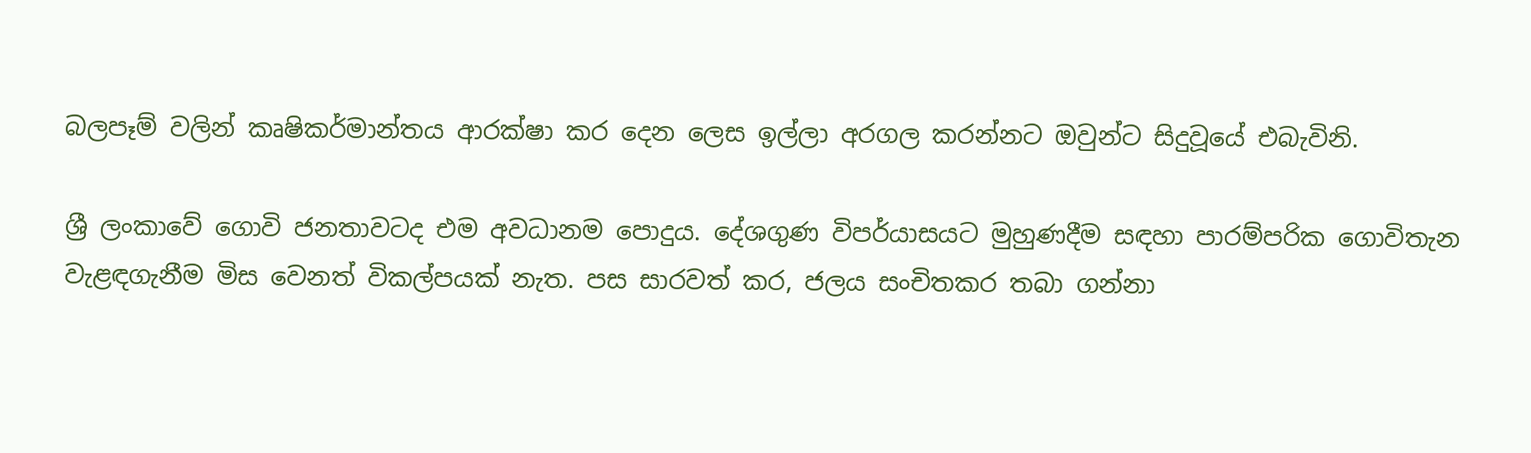බලපෑම් වලින් කෘෂිකර්මාන්තය ආරක්ෂා කර දෙන ලෙස ඉල්ලා අරගල කරන්නට ඔවුන්ට සිදුවූයේ එබැවිනි.

ශ්‍රී ලංකාවේ ගොවි ජනතාවටද එම අවධානම පොදුය. දේශගුණ විපර්යාසයට මුහුණදීම සඳහා පාරම්පරික ගොවිතැන වැළඳගැනීම මිස වෙනත් විකල්පයක් නැත. පස සාරවත් කර, ජලය සංචිතකර තබා ගන්නා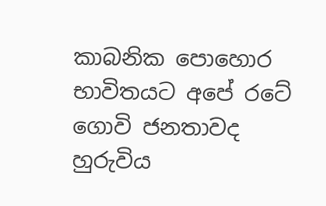කාබනික පොහොර භාවිතයට අපේ රටේ ගොවි ජනතාවද හුරුවිය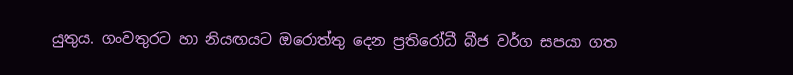යුතුය. ගංවතුරට හා නියඟයට ඔරොත්තු දෙන ප්‍රතිරෝධී බීජ වර්ග සපයා ගත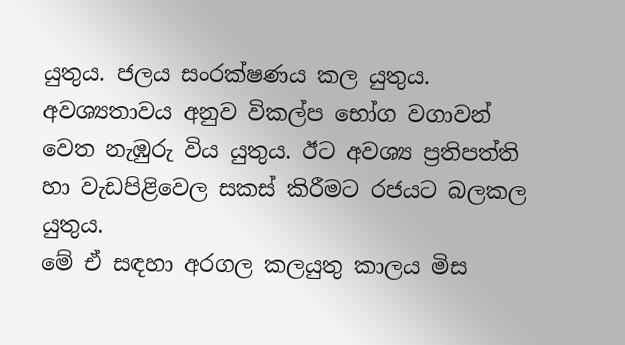යුතුය. ජලය සංරක්ෂණය කල යුතුය. අවශ්‍යතාවය අනුව විකල්ප භෝග වගාවන් වෙත නැඹුරු විය යුතුය. ඊට අවශ්‍ය ප්‍රතිපත්ති හා වැඩපිළිවෙල සකස් කිරීමට රජයට බලකල යුතුය.
මේ ඒ සඳහා අරගල කලයුතු කාලය මිස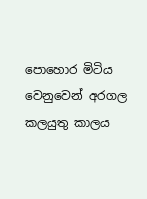පොහොර මිටිය වෙනුවෙන් අරගල කලයුතු කාලය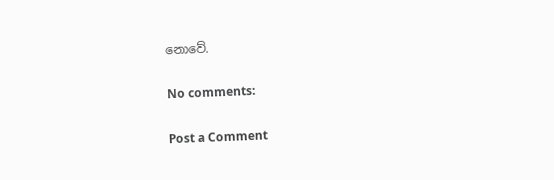නොවේ.

No comments:

Post a Comment